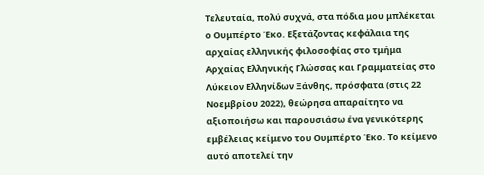Τελευταία, πολύ συχνά, στα πόδια μου μπλέκεται ο Ουμπέρτο Έκο. Εξετάζοντας κεφάλαια της αρχαίας ελληνικής φιλοσοφίας στο τμήμα Αρχαίας Ελληνικής Γλώσσας και Γραμματείας στο Λύκειον Ελληνίδων Ξάνθης, πρόσφατα (στις 22 Νοεμβρίου 2022), θεώρησα απαραίτητο να αξιοποιήσω και παρουσιάσω ένα γενικότερης εμβέλειας κείμενο του Ουμπέρτο Έκο. Το κείμενο αυτό αποτελεί την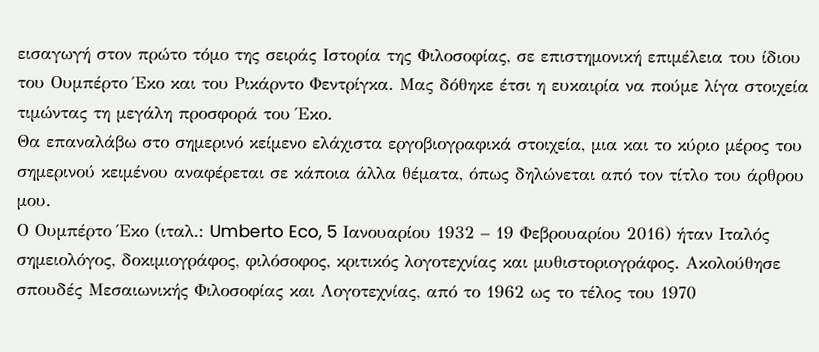εισαγωγή στον πρώτο τόμο της σειράς Ιστορία της Φιλοσοφίας, σε επιστημονική επιμέλεια του ίδιου του Ουμπέρτο Έκο και του Ρικάρντο Φεντρίγκα. Μας δόθηκε έτσι η ευκαιρία να πούμε λίγα στοιχεία τιμώντας τη μεγάλη προσφορά του Έκο.
Θα επαναλάβω στο σημερινό κείμενο ελάχιστα εργοβιογραφικά στοιχεία, μια και το κύριο μέρος του σημερινού κειμένου αναφέρεται σε κάποια άλλα θέματα, όπως δηλώνεται από τον τίτλο του άρθρου μου.
Ο Ουμπέρτο Έκο (ιταλ.: Umberto Eco, 5 Ιανουαρίου 1932 – 19 Φεβρουαρίου 2016) ήταν Ιταλός σημειολόγος, δοκιμιογράφος, φιλόσοφος, κριτικός λογοτεχνίας και μυθιστοριογράφος. Ακολούθησε σπουδές Μεσαιωνικής Φιλοσοφίας και Λογοτεχνίας, από το 1962 ως το τέλος του 1970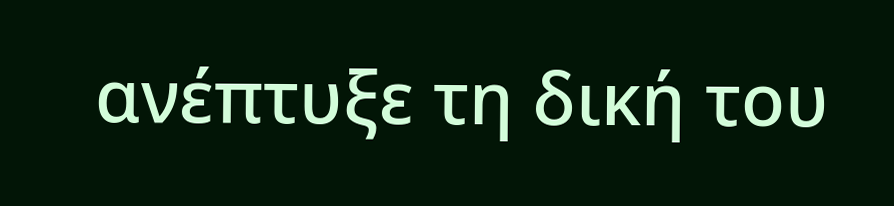ανέπτυξε τη δική του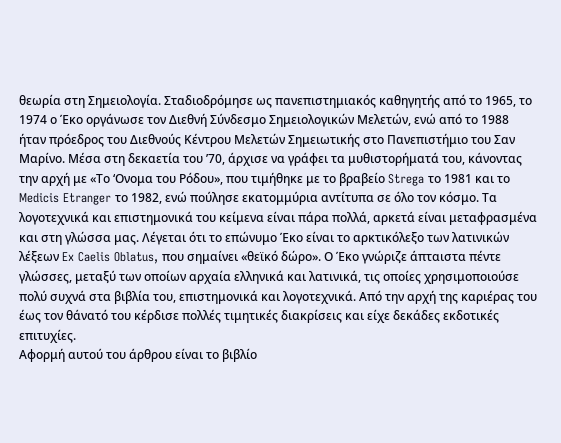θεωρία στη Σημειολογία. Σταδιοδρόμησε ως πανεπιστημιακός καθηγητής από το 1965, το 1974 ο Έκο οργάνωσε τον Διεθνή Σύνδεσμο Σημειολογικών Μελετών, ενώ από το 1988 ήταν πρόεδρος του Διεθνούς Κέντρου Μελετών Σημειωτικής στο Πανεπιστήμιο του Σαν Μαρίνο. Μέσα στη δεκαετία του ’70, άρχισε να γράφει τα μυθιστορήματά του, κάνοντας την αρχή με «Το ‘Ονομα του Ρόδου», που τιμήθηκε με το βραβείο Strega το 1981 και το Medicis Etranger το 1982, ενώ πούλησε εκατομμύρια αντίτυπα σε όλο τον κόσμο. Τα λογοτεχνικά και επιστημονικά του κείμενα είναι πάρα πολλά, αρκετά είναι μεταφρασμένα και στη γλώσσα μας. Λέγεται ότι το επώνυμο Έκο είναι το αρκτικόλεξο των λατινικών λέξεων Ex Caelis Oblatus, που σημαίνει «θεϊκό δώρο». Ο Έκο γνώριζε άπταιστα πέντε γλώσσες, μεταξύ των οποίων αρχαία ελληνικά και λατινικά, τις οποίες χρησιμοποιούσε πολύ συχνά στα βιβλία του, επιστημονικά και λογοτεχνικά. Από την αρχή της καριέρας του έως τον θάνατό του κέρδισε πολλές τιμητικές διακρίσεις και είχε δεκάδες εκδοτικές επιτυχίες.
Αφορμή αυτού του άρθρου είναι το βιβλίο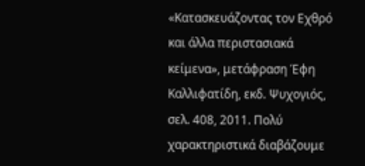«Κατασκευάζοντας τον Εχθρό και άλλα περιστασιακά κείμενα», μετάφραση Έφη Καλλιφατίδη, εκδ. Ψυχογιός, σελ. 408, 2011. Πολύ χαρακτηριστικά διαβάζουμε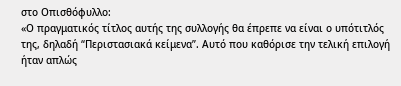στο Οπισθόφυλλο:
«Ο πραγματικός τίτλος αυτής της συλλογής θα έπρεπε να είναι ο υπότιτλός της, δηλαδή “Περιστασιακά κείμενα”. Αυτό που καθόρισε την τελική επιλογή ήταν απλώς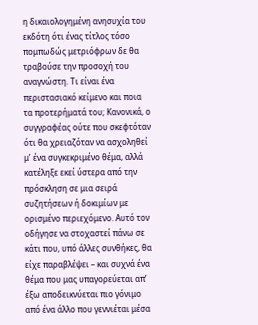η δικαιολογημένη ανησυχία του εκδότη ότι ένας τίτλος τόσο πομπωδώς μετριόφρων δε θα τραβούσε την προσοχή του αναγνώστη. Τι είναι ένα περιστασιακό κείμενο και ποια τα προτερήματά του; Κανονικά, ο συγγραφέας ούτε που σκεφτόταν ότι θα χρειαζόταν να ασχοληθεί μ’ ένα συγκεκριμένο θέμα, αλλά κατέληξε εκεί ύστερα από την πρόσκληση σε μια σειρά συζητήσεων ή δοκιμίων με ορισμένο περιεχόμενο. Αυτό τον οδήγησε να στοχαστεί πάνω σε κάτι που, υπό άλλες συνθήκες, θα είχε παραβλέψει – και συχνά ένα θέμα που μας υπαγορεύεται απ’ έξω αποδεικνύεται πιο γόνιμο από ένα άλλο που γεννιέται μέσα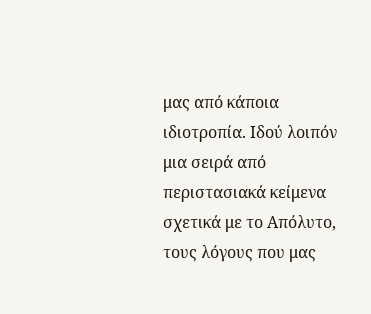μας από κάποια ιδιοτροπία. Ιδού λοιπόν μια σειρά από περιστασιακά κείμενα σχετικά με το Απόλυτο, τους λόγους που μας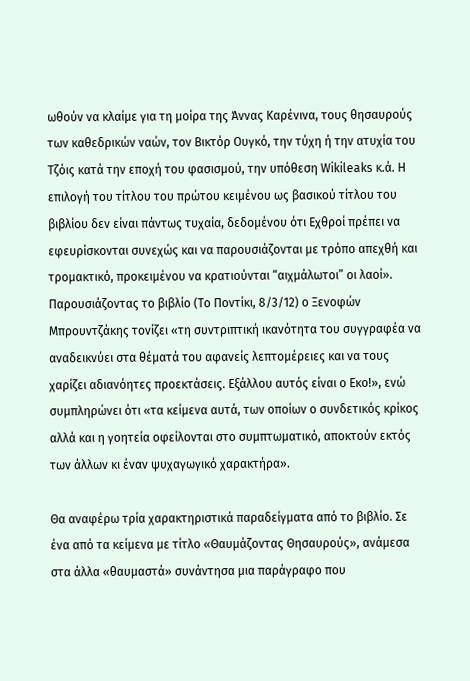ωθούν να κλαίμε για τη μοίρα της Άννας Καρένινα, τους θησαυρούς των καθεδρικών ναών, τον Βικτόρ Ουγκό, την τύχη ή την ατυχία του Τζόις κατά την εποχή του φασισμού, την υπόθεση Wikileaks κ.ά. Η επιλογή του τίτλου του πρώτου κειμένου ως βασικού τίτλου του βιβλίου δεν είναι πάντως τυχαία, δεδομένου ότι Εχθροί πρέπει να εφευρίσκονται συνεχώς και να παρουσιάζονται με τρόπο απεχθή και τρομακτικό, προκειμένου να κρατιούνται “αιχμάλωτοι” οι λαοί».
Παρουσιάζοντας το βιβλίο (Το Ποντίκι, 8/3/12) ο Ξενοφών Μπρουντζάκης τονίζει «τη συντριπτική ικανότητα του συγγραφέα να αναδεικνύει στα θέματά του αφανείς λεπτομέρειες και να τους χαρίζει αδιανόητες προεκτάσεις. Εξάλλου αυτός είναι ο Εκο!», ενώ συμπληρώνει ότι «τα κείμενα αυτά, των οποίων ο συνδετικός κρίκος αλλά και η γοητεία οφείλονται στο συμπτωματικό, αποκτούν εκτός των άλλων κι έναν ψυχαγωγικό χαρακτήρα».

Θα αναφέρω τρία χαρακτηριστικά παραδείγματα από το βιβλίο. Σε ένα από τα κείμενα με τίτλο «Θαυμάζοντας Θησαυρούς», ανάμεσα στα άλλα «θαυμαστά» συνάντησα μια παράγραφο που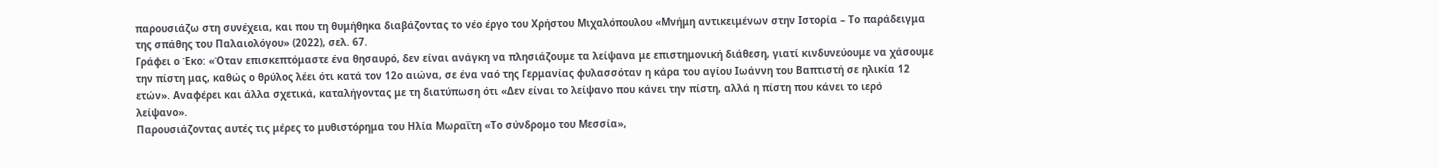παρουσιάζω στη συνέχεια, και που τη θυμήθηκα διαβάζοντας το νέο έργο του Χρήστου Μιχαλόπουλου «Μνήμη αντικειμένων στην Ιστορία – Το παράδειγμα της σπάθης του Παλαιολόγου» (2022), σελ. 67.
Γράφει ο Έκο: «Όταν επισκεπτόμαστε ένα θησαυρό, δεν είναι ανάγκη να πλησιάζουμε τα λείψανα με επιστημονική διάθεση, γιατί κινδυνεύουμε να χάσουμε την πίστη μας, καθώς ο θρύλος λέει ότι κατά τον 12ο αιώνα, σε ένα ναό της Γερμανίας φυλασσόταν η κάρα του αγίου Ιωάννη του Βαπτιστή σε ηλικία 12 ετών». Αναφέρει και άλλα σχετικά, καταλήγοντας με τη διατύπωση ότι «Δεν είναι το λείψανο που κάνει την πίστη, αλλά η πίστη που κάνει το ιερό λείψανο».
Παρουσιάζοντας αυτές τις μέρες το μυθιστόρημα του Ηλία Μωραΐτη «Το σύνδρομο του Μεσσία»,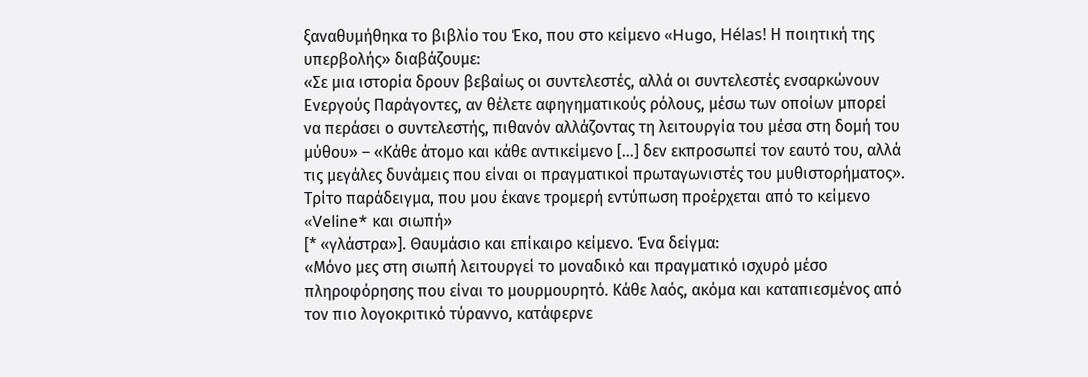ξαναθυμήθηκα το βιβλίο του Έκο, που στο κείμενο «Hugo, Hélas! Η ποιητική της υπερβολής» διαβάζουμε:
«Σε μια ιστορία δρουν βεβαίως οι συντελεστές, αλλά οι συντελεστές ενσαρκώνουν Ενεργούς Παράγοντες, αν θέλετε αφηγηματικούς ρόλους, μέσω των οποίων μπορεί να περάσει ο συντελεστής, πιθανόν αλλάζοντας τη λειτουργία του μέσα στη δομή του μύθου» – «Κάθε άτομο και κάθε αντικείμενο […] δεν εκπροσωπεί τον εαυτό του, αλλά τις μεγάλες δυνάμεις που είναι οι πραγματικοί πρωταγωνιστές του μυθιστορήματος».
Τρίτο παράδειγμα, που μου έκανε τρομερή εντύπωση προέρχεται από το κείμενο «Veline* και σιωπή»
[* «γλάστρα»]. Θαυμάσιο και επίκαιρο κείμενο. Ένα δείγμα:
«Μόνο μες στη σιωπή λειτουργεί το μοναδικό και πραγματικό ισχυρό μέσο πληροφόρησης που είναι το μουρμουρητό. Κάθε λαός, ακόμα και καταπιεσμένος από τον πιο λογοκριτικό τύραννο, κατάφερνε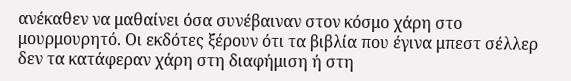ανέκαθεν να μαθαίνει όσα συνέβαιναν στον κόσμο χάρη στο μουρμουρητό. Οι εκδότες ξέρουν ότι τα βιβλία που έγινα μπεστ σέλλερ δεν τα κατάφεραν χάρη στη διαφήμιση ή στη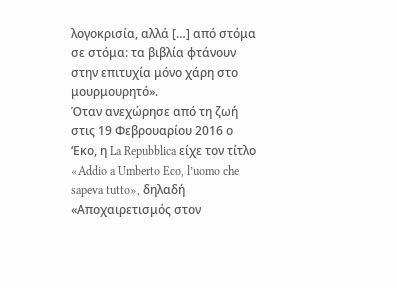λογοκρισία, αλλά […] από στόμα σε στόμα: τα βιβλία φτάνουν στην επιτυχία μόνο χάρη στο μουρμουρητό».
Όταν ανεχώρησε από τη ζωή στις 19 Φεβρουαρίου 2016 ο ‘Εκο, η La Repubblica είχε τον τίτλο «Addio a Umberto Eco, l’uomo che sapeva tutto», δηλαδή «Αποχαιρετισμός στον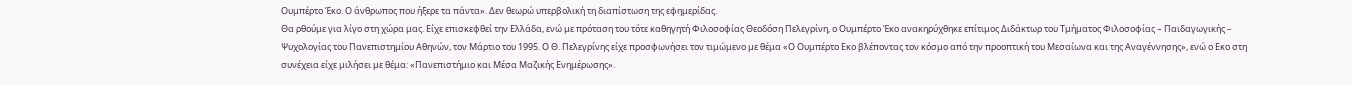Ουμπέρτο Έκο. Ο άνθρωπος που ήξερε τα πάντα». Δεν θεωρώ υπερβολική τη διαπίστωση της εφημερίδας.
Θα ρθούμε για λίγο στη χώρα μας. Είχε επισκεφθεί την Ελλάδα, ενώ με πρόταση του τότε καθηγητή Φιλοσοφίας Θεοδόση Πελεγρίνη, ο Ουμπέρτο Έκο ανακηρύχθηκε επίτιμος Διδάκτωρ του Τμήματος Φιλοσοφίας – Παιδαγωγικής – Ψυχολογίας του Πανεπιστημίου Αθηνών, τον Μάρτιο του 1995. Ο Θ. Πελεγρίνης είχε προσφωνήσει τον τιμώμενο με θέμα «Ο Ουμπέρτο Εκο βλέποντας τον κόσμο από την προοπτική του Μεσαίωνα και της Αναγέννησης», ενώ ο Εκο στη συνέχεια είχε μιλήσει με θέμα: «Πανεπιστήμιο και Μέσα Μαζικής Ενημέρωσης».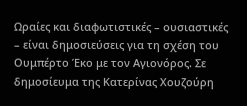Ωραίες και διαφωτιστικές – ουσιαστικές – είναι δημοσιεύσεις για τη σχέση του Ουμπέρτο Έκο με τον Αγιονόρος. Σε δημοσίευμα της Κατερίνας Χουζούρη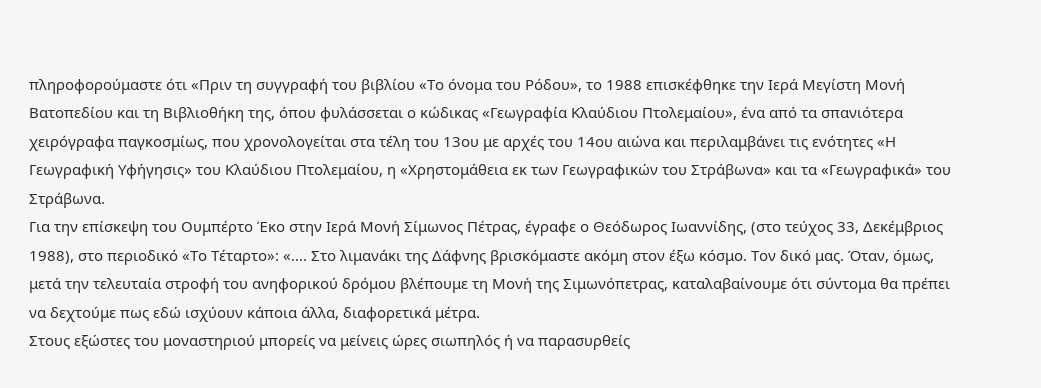πληροφορούμαστε ότι «Πριν τη συγγραφή του βιβλίου «Το όνομα του Ρόδου», το 1988 επισκέφθηκε την Ιερά Μεγίστη Μονή Βατοπεδίου και τη Βιβλιοθήκη της, όπου φυλάσσεται ο κώδικας «Γεωγραφία Κλαύδιου Πτολεμαίου», ένα από τα σπανιότερα χειρόγραφα παγκοσμίως, που χρονολογείται στα τέλη του 13ου με αρχές του 14ου αιώνα και περιλαμβάνει τις ενότητες «Η Γεωγραφική Υφήγησις» του Κλαύδιου Πτολεμαίου, η «Χρηστομάθεια εκ των Γεωγραφικών του Στράβωνα» και τα «Γεωγραφικά» του Στράβωνα.
Για την επίσκεψη του Ουμπέρτο Έκο στην Ιερά Μονή Σίμωνος Πέτρας, έγραφε ο Θεόδωρος Ιωαννίδης, (στο τεύχος 33, Δεκέμβριος 1988), στο περιοδικό «Το Τέταρτο»: «…. Στο λιμανάκι της Δάφνης βρισκόμαστε ακόμη στον έξω κόσμο. Τον δικό μας. Όταν, όμως, μετά την τελευταία στροφή του ανηφορικού δρόμου βλέπουμε τη Μονή της Σιμωνόπετρας, καταλαβαίνουμε ότι σύντομα θα πρέπει να δεχτούμε πως εδώ ισχύουν κάποια άλλα, διαφορετικά μέτρα.
Στους εξώστες του μοναστηριού μπορείς να μείνεις ώρες σιωπηλός ή να παρασυρθείς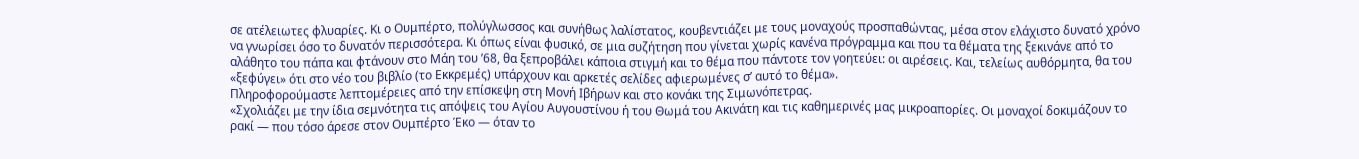σε ατέλειωτες φλυαρίες. Κι ο Ουμπέρτο, πολύγλωσσος και συνήθως λαλίστατος, κουβεντιάζει με τους μοναχούς προσπαθώντας, μέσα στον ελάχιστο δυνατό χρόνο να γνωρίσει όσο το δυνατόν περισσότερα. Κι όπως είναι φυσικό, σε μια συζήτηση που γίνεται χωρίς κανένα πρόγραμμα και που τα θέματα της ξεκινάνε από το αλάθητο του πάπα και φτάνουν στο Μάη του ’68, θα ξεπροβάλει κάποια στιγμή και το θέμα που πάντοτε τον γοητεύει: οι αιρέσεις. Και, τελείως αυθόρμητα, θα του «ξεφύγει» ότι στο νέο του βιβλίο (το Εκκρεμές) υπάρχουν και αρκετές σελίδες αφιερωμένες σ’ αυτό το θέμα».
Πληροφορούμαστε λεπτομέρειες από την επίσκεψη στη Μονή Ιβήρων και στο κονάκι της Σιμωνόπετρας.
«Σχολιάζει με την ίδια σεμνότητα τις απόψεις του Αγίου Αυγουστίνου ή του Θωμά του Ακινάτη και τις καθημερινές μας μικροαπορίες. Οι μοναχοί δοκιμάζουν το ρακί — που τόσο άρεσε στον Ουμπέρτο Έκο — όταν το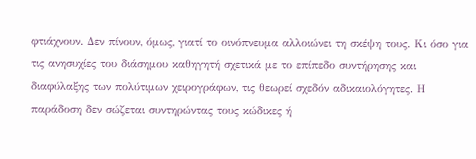φτιάχνουν. Δεν πίνουν, όμως, γιατί το οινόπνευμα αλλοιώνει τη σκέψη τους. Κι όσο για τις ανησυχίες του διάσημου καθηγητή σχετικά με το επίπεδο συντήρησης και διαφύλαξης των πολύτιμων χειρογράφων, τις θεωρεί σχεδόν αδικαιολόγητες. Η παράδοση δεν σώζεται συντηρώντας τους κώδικες ή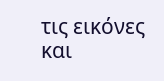τις εικόνες και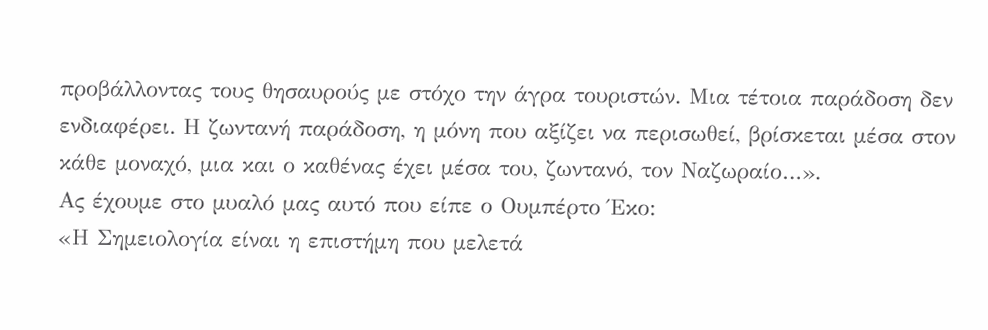προβάλλοντας τους θησαυρούς με στόχο την άγρα τουριστών. Μια τέτοια παράδοση δεν ενδιαφέρει. Η ζωντανή παράδοση, η μόνη που αξίζει να περισωθεί, βρίσκεται μέσα στον κάθε μοναχό, μια και ο καθένας έχει μέσα του, ζωντανό, τον Ναζωραίο…».
Ας έχουμε στο μυαλό μας αυτό που είπε ο Ουμπέρτο Έκο:
«Η Σημειολογία είναι η επιστήμη που μελετά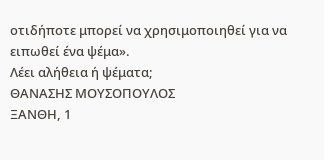οτιδήποτε μπορεί να χρησιμοποιηθεί για να ειπωθεί ένα ψέμα».
Λέει αλήθεια ή ψέματα;
ΘΑΝΑΣΗΣ ΜΟΥΣΟΠΟΥΛΟΣ
ΞΑΝΘΗ, 1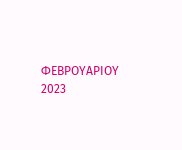ΦΕΒΡΟΥΑΡΙΟΥ 2023